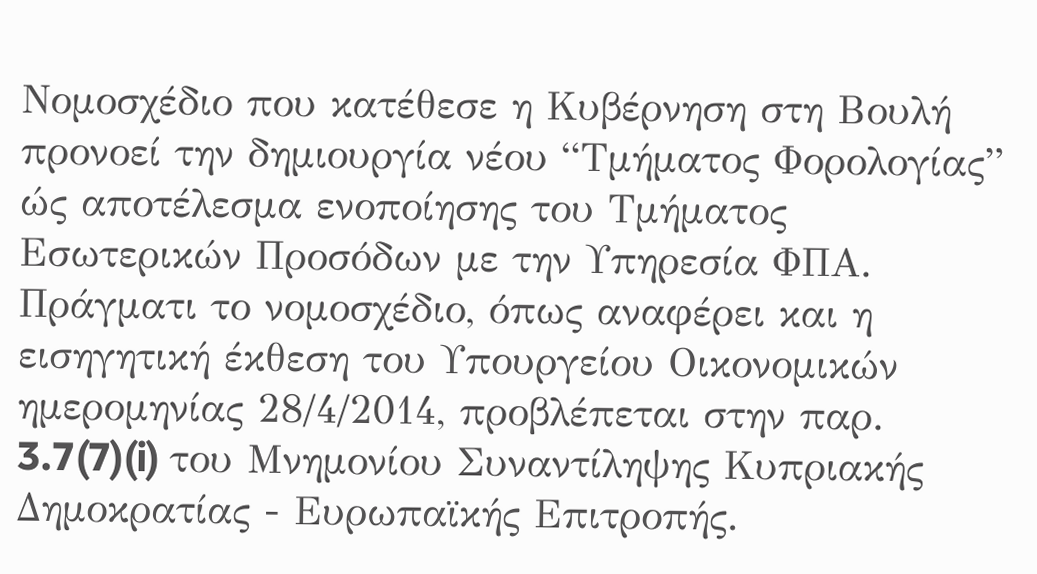Νομοσχέδιο που κατέθεσε η Κυβέρνηση στη Βουλή προνοεί την δημιουργία νέου “Τμήματος Φορολογίας” ώς αποτέλεσμα ενοποίησης του Τμήματος Εσωτερικών Προσόδων με την Υπηρεσία ΦΠΑ. Πράγματι το νομοσχέδιο, όπως αναφέρει και η εισηγητική έκθεση του Υπουργείου Οικονομικών ημερομηνίας 28/4/2014, προβλέπεται στην παρ. 3.7(7)(i) του Μνημονίου Συναντίληψης Κυπριακής Δημοκρατίας - Ευρωπαϊκής Επιτροπής.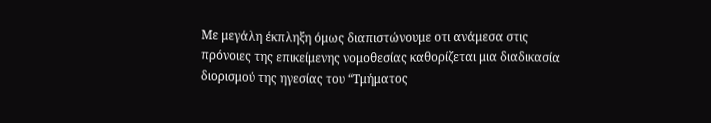Με μεγάλη έκπληξη όμως διαπιστώνουμε οτι ανάμεσα στις πρόνοιες της επικείμενης νομοθεσίας καθορίζεται μια διαδικασία διορισμού της ηγεσίας του “Τμήματος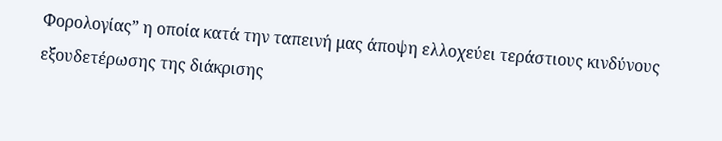Φορολογίας” η οποία κατά την ταπεινή μας άποψη ελλοχεύει τεράστιους κινδύνους εξουδετέρωσης της διάκρισης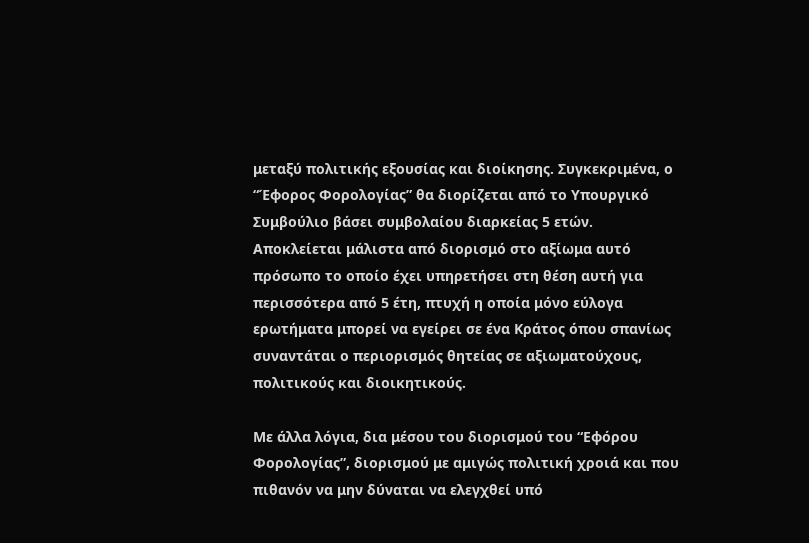μεταξύ πολιτικής εξουσίας και διοίκησης. Συγκεκριμένα, ο “Έφορος Φορολογίας” θα διορίζεται από το Υπουργικό Συμβούλιο βάσει συμβολαίου διαρκείας 5 ετών. Αποκλείεται μάλιστα από διορισμό στο αξίωμα αυτό πρόσωπο το οποίο έχει υπηρετήσει στη θέση αυτή για περισσότερα από 5 έτη, πτυχή η οποία μόνο εύλογα ερωτήματα μπορεί να εγείρει σε ένα Κράτος όπου σπανίως συναντάται ο περιορισμός θητείας σε αξιωματούχους, πολιτικούς και διοικητικούς.

Με άλλα λόγια, δια μέσου του διορισμού του “Εφόρου Φορολογίας”, διορισμού με αμιγώς πολιτική χροιά και που πιθανόν να μην δύναται να ελεγχθεί υπό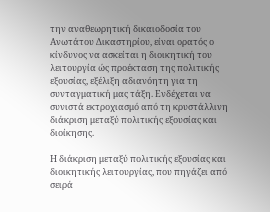την αναθεωρητική δικαιοδοσία του Ανωτάτου Δικαστηρίου, είναι ορατός ο κίνδυνος να ασκείται η διοικητική του λειτουργία ώς προέκταση της πολιτικής εξουσίας, εξέλιξη αδιανόητη για τη συνταγματική μας τάξη. Ενδέχεται να συνιστά εκτροχιασμό από τη κρυστάλλινη διάκριση μεταξύ πολιτικής εξουσίας και διοίκησης.

Η διάκριση μεταξύ πολιτικής εξουσίας και διοικητικής λειτουργίας, που πηγάζει από σειρά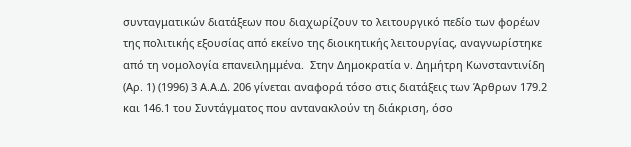συνταγματικών διατάξεων που διαχωρίζουν το λειτουργικό πεδίο των φορέων της πολιτικής εξουσίας από εκείνο της διοικητικής λειτουργίας, αναγνωρίστηκε από τη νομολογία επανειλημμένα.  Στην Δημοκρατία ν. Δημήτρη Κωνσταντινίδη (Αρ. 1) (1996) 3 Α.Α.Δ. 206 γίνεται αναφορά τόσο στις διατάξεις των Άρθρων 179.2 και 146.1 του Συντάγματος που αντανακλούν τη διάκριση, όσο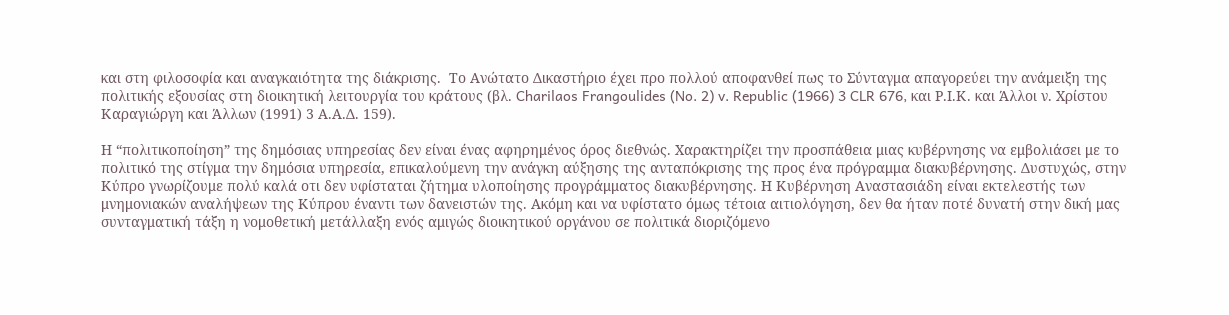και στη φιλοσοφία και αναγκαιότητα της διάκρισης.  Το Ανώτατο Δικαστήριο έχει προ πολλού αποφανθεί πως το Σύνταγμα απαγορεύει την ανάμειξη της πολιτικής εξουσίας στη διοικητική λειτουργία του κράτους (βλ. Charilaos Frangoulides (No. 2) v. Republic (1966) 3 CLR 676, και Ρ.Ι.Κ. και Άλλοι ν. Χρίστου Καραγιώργη και Άλλων (1991) 3 Α.Α.Δ. 159).

Η “πολιτικοποίηση” της δημόσιας υπηρεσίας δεν είναι ένας αφηρημένος όρος διεθνώς. Χαρακτηρίζει την προσπάθεια μιας κυβέρνησης να εμβολιάσει με το πολιτικό της στίγμα την δημόσια υπηρεσία, επικαλούμενη την ανάγκη αύξησης της ανταπόκρισης της προς ένα πρόγραμμα διακυβέρνησης. Δυστυχώς, στην Κύπρο γνωρίζουμε πολύ καλά οτι δεν υφίσταται ζήτημα υλοποίησης προγράμματος διακυβέρνησης. Η Κυβέρνηση Αναστασιάδη είναι εκτελεστής των μνημονιακών αναλήψεων της Κύπρου έναντι των δανειστών της. Ακόμη και να υφίστατο όμως τέτοια αιτιολόγηση, δεν θα ήταν ποτέ δυνατή στην δική μας συνταγματική τάξη η νομοθετική μετάλλαξη ενός αμιγώς διοικητικού οργάνου σε πολιτικά διοριζόμενο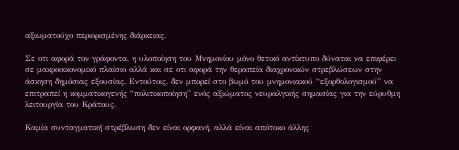αξιωματούχο περιορισμένης διάρκειας.

Σε οτι αφορά τον γράφοντα, η υλοποίηση του Μνημονίου μόνο θετικό αντίκτυπο δύναται να επιφέρει σε μακροοικονομικό πλαίσιο αλλά και σε οτι αφορά την θεραπεία διαχρονικών στρεβλώσεων στην άσκηση δημόσιας εξουσίας. Εντούτοις, δεν μπορεί στο βωμό του μνημονιακού “εξορθολογισμού” να επιτραπεί η κομματικογενής “πολιτικοποίηση” ενός αξιώματος νευραλγικής σημασίας για την εύρυθμη λειτουργία του Κράτους.

Καμία συνταγματική στρέβλωση δεν είναι ορφανή, αλλά είναι απότοκο άλλης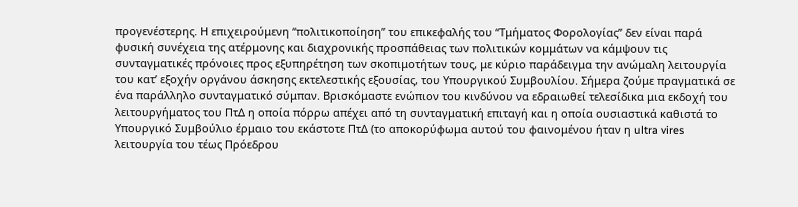προγενέστερης. Η επιχειρούμενη “πολιτικοποίηση” του επικεφαλής του “Τμήματος Φορολογίας” δεν είναι παρά φυσική συνέχεια της ατέρμονης και διαχρονικής προσπάθειας των πολιτικών κομμάτων να κάμψουν τις συνταγματικές πρόνοιες προς εξυπηρέτηση των σκοπιμοτήτων τους, με κύριο παράδειγμα την ανώμαλη λειτουργία του κατ’ εξοχήν οργάνου άσκησης εκτελεστικής εξουσίας, του Υπουργικού Συμβουλίου. Σήμερα ζούμε πραγματικά σε ένα παράλληλο συνταγματικό σύμπαν. Βρισκόμαστε ενώπιον του κινδύνου να εδραιωθεί τελεσίδικα μια εκδοχή του λειτουργήματος του ΠτΔ η οποία πόρρω απέχει από τη συνταγματική επιταγή και η οποία ουσιαστικά καθιστά το Υπουργικό Συμβούλιο έρμαιο του εκάστοτε ΠτΔ (το αποκορύφωμα αυτού του φαινομένου ήταν η ultra vires λειτουργία του τέως Πρόεδρου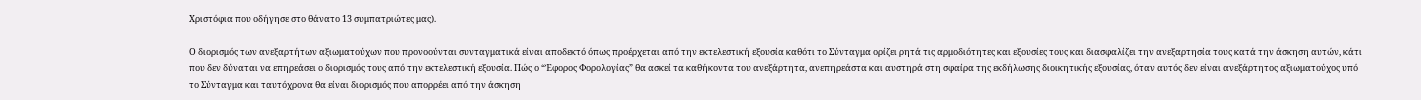Χριστόφια που οδήγησε στο θάνατο 13 συμπατριώτες μας).

Ο διορισμός των ανεξαρτήτων αξιωματούχων που προνοούνται συνταγματικά είναι αποδεκτό όπως προέρχεται από την εκτελεστική εξουσία καθότι το Σύνταγμα ορίζει ρητά τις αρμοδιότητες και εξουσίες τους και διασφαλίζει την ανεξαρτησία τους κατά την άσκηση αυτών, κάτι που δεν δύναται να επηρεάσει ο διορισμός τους από την εκτελεστική εξουσία. Πώς ο “Έφορος Φορολογίας” θα ασκεί τα καθήκοντα του ανεξάρτητα, ανεπηρεάστα και αυστηρά στη σφαίρα της εκδήλωσης διοικητικής εξουσίας, όταν αυτός δεν είναι ανεξάρτητος αξιωματούχος υπό το Σύνταγμα και ταυτόχρονα θα είναι διορισμός που απορρέει από την άσκηση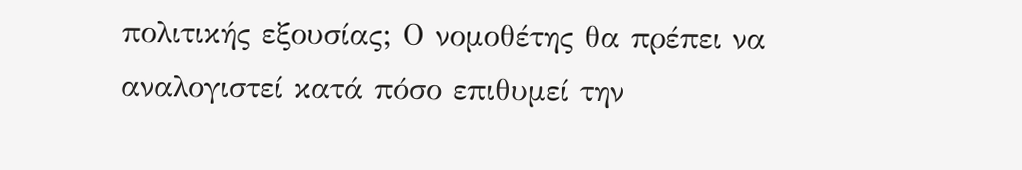πολιτικής εξουσίας; Ο νομοθέτης θα πρέπει να αναλογιστεί κατά πόσο επιθυμεί την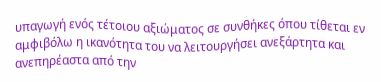υπαγωγή ενός τέτοιου αξιώματος σε συνθήκες όπου τίθεται εν αμφιβόλω η ικανότητα του να λειτουργήσει ανεξάρτητα και ανεπηρέαστα από την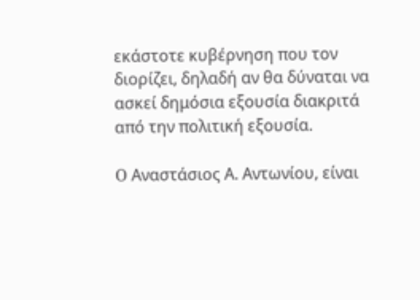εκάστοτε κυβέρνηση που τον διορίζει, δηλαδή αν θα δύναται να ασκεί δημόσια εξουσία διακριτά από την πολιτική εξουσία.

O Αναστάσιος Α. Αντωνίου, είναι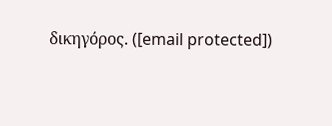δικηγόρος. ([email protected])